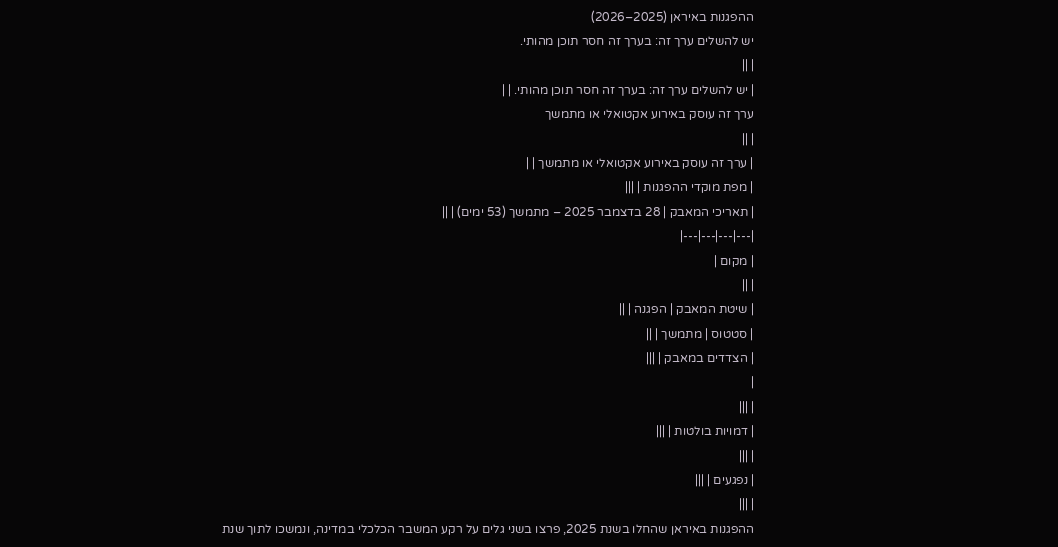ההפגנות באיראן (2025–2026)
יש להשלים ערך זה: בערך זה חסר תוכן מהותי.
| ||
| יש להשלים ערך זה: בערך זה חסר תוכן מהותי. | |
ערך זה עוסק באירוע אקטואלי או מתמשך
| ||
| ערך זה עוסק באירוע אקטואלי או מתמשך | |
| מפת מוקדי ההפגנות | |||
| תאריכי המאבק | 28 בדצמבר 2025 – מתמשך (53 ימים) | ||
|---|---|---|---|
| מקום |
| ||
| שיטת המאבק | הפגנה | ||
| סטטוס | מתמשך | ||
| הצדדים במאבק | |||
|
| |||
| דמויות בולטות | |||
| |||
| נפגעים | |||
| |||
ההפגנות באיראן שהחלו בשנת 2025, פרצו בשני גלים על רקע המשבר הכלכלי במדינה, ונמשכו לתוך שנת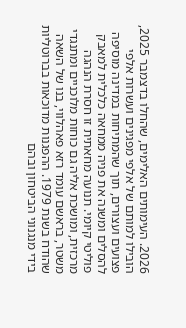2026. העימותים האלימים, שהחלו בדצמבר 2025, הובילו למותם של אלפי מפגינים ועשרות אלפי פצועים ועצורים, תוך שהמתיחות במדינה מוסיפה להסלים ומשנה את פניה ממחאה כלכלית למאבק פוליטי קיומי. תנועה מחאתית זו חסרת הנהגה מרכזית, ומושכת אליה גם כוחות מלוכניים ומתנגדי משטר, בראשם עומד רזא פאהלווי, בנו של השאה שהודח בשנת 1979. ההפגנות מדוכאות בברוטליות בידי מנגנוני הביטחון ובהם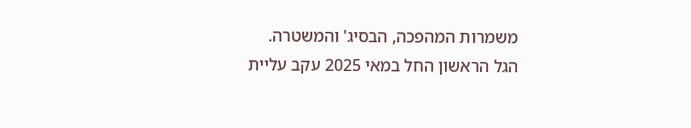משמרות המהפכה, הבסיג' והמשטרה.
הגל הראשון החל במאי 2025 עקב עליית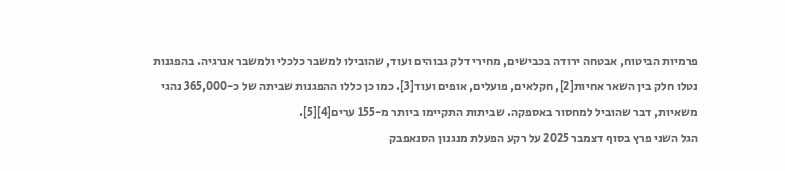פרמיות הביטוח, אבטחה ירודה בכבישים, מחירי דלק גבוהים ועוד, שהובילו למשבר כלכלי ולמשבר אנרגיה. בהפגנות נטלו חלק בין השאר אחיות[2], חקלאים, פועלים, אופים ועוד[3]. כמו כן כללו ההפגנות שביתה של כ-365,000 נהגי משאיות, דבר שהוביל למחסור באספקה. שביתות התקיימו ביותר מ-155 ערים[4][5].
הגל השני פרץ בסוף דצמבר 2025 על רקע הפעלת מנגנון הסנאפבק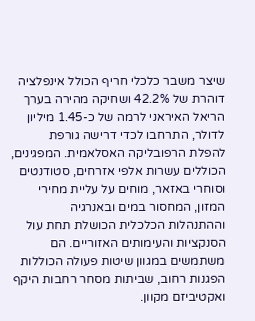שיצר משבר כלכלי חריף הכולל אינפלציה דוהרת של 42.2% ושחיקה מהירה בערך הריאל האיראני לרמה של כ-1.45 מיליון לדולר, התרחבו לכדי דרישה גורפת להפלת הרפובליקה האסלאמית. המפגינים, הכוללים עשרות אלפי אזרחים, סטודנטים וסוחרי באזאר, מוחים על עליית מחירי המזון, המחסור במים ובאנרגיה וההתנהלות הכלכלית הכושלת תחת עול הסנקציות והעימותים האזוריים. הם משתמשים במגוון שיטות פעולה הכוללות הפגנות רחוב, שביתות מסחר רחבות היקף ואקטיביזם מקוון.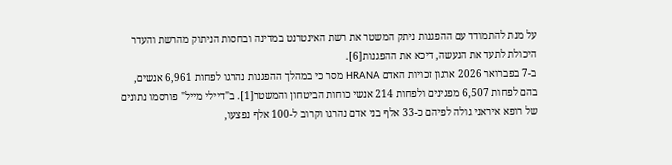על מנת להתמודד עם ההפגנות ניתק המשטר את רשת האינטרנט במדינה ובחסות הניתוק מהרשת והעדר היכולת לתעד את הנעשה, דיכא את ההפגנות[6].
ב-7 בפברואר 2026 ארגון זכויות האדם HRANA מסר כי במהלך ההפגנות נהרגו לפחות 6,961 אנשים, בהם לפחות 6,507 מפגינים ולפחות 214 אנשי כוחות הביטחון והמשטר[1]. ב"דיילי מייל" פורסמו נתונים של רופא איראני גולה לפיהם כ-33 אלף בני אדם נהרגו וקרוב ל-100 אלף נפצעו,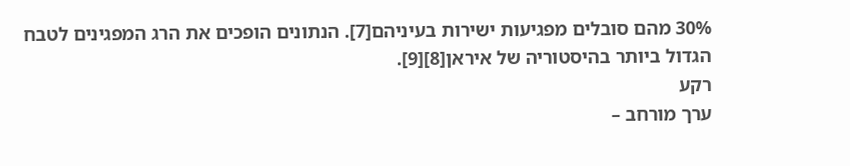30% מהם סובלים מפגיעות ישירות בעיניהם[7]. הנתונים הופכים את הרג המפגינים לטבח הגדול ביותר בהיסטוריה של איראן[8][9].
רקע
ערך מורחב –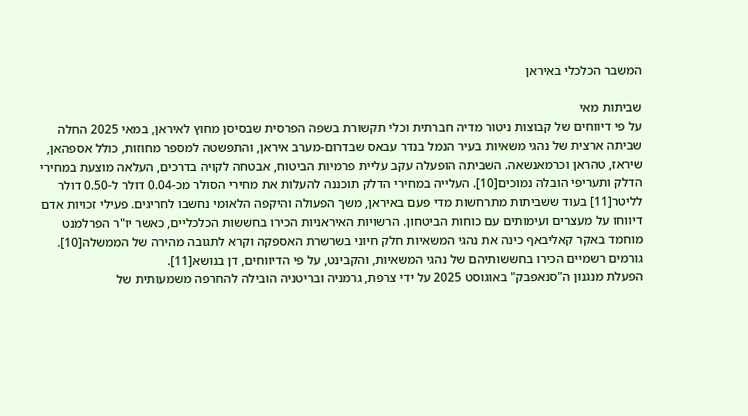המשבר הכלכלי באיראן

שביתות מאי
על פי דיווחים של קבוצות ניטור מדיה חברתית וכלי תקשורת בשפה הפרסית שבסיסן מחוץ לאיראן, במאי 2025 החלה שביתה ארצית של נהגי משאיות בעיר הנמל בנדר עבאס שבדרום-מערב איראן, והתפשטה למספר מחוזות, כולל אספהאן, שיראז, טהראן וכרמאנשאה. השביתה הופעלה עקב עליית פרמיות הביטוח, אבטחה לקויה בדרכים, העלאה מוצעת במחירי הדלק ותעריפי הובלה נמוכים[10]. העלייה במחירי הדלק תוכננה להעלות את מחירי הסולר מכ-0.04 דולר ל-0.50 דולר לליטר[11] בעוד ששביתות מתרחשות מדי פעם באיראן, משך הפעולה והיקפה הלאומי נחשבו לחריגים. פעילי זכויות אדם דיווחו על מעצרים ועימותים עם כוחות הביטחון. הרשויות האיראניות הכירו בחששות הכלכליים, כאשר יו"ר הפרלמנט מוחמד באקר קאליבאף כינה את נהגי המשאיות חלק חיוני בשרשרת האספקה וקרא לתגובה מהירה של הממשלה[10]. גורמים רשמיים הכירו בחששותיהם של נהגי המשאיות, והקבינט, על פי הדיווחים, דן בנושא[11].
הפעלת מנגנון ה"סנאפבק" באוגוסט 2025 על ידי צרפת, גרמניה ובריטניה הובילה להחרפה משמעותית של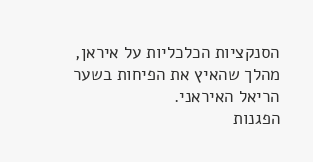הסנקציות הכלכליות על איראן, מהלך שהאיץ את הפיחות בשער הריאל האיראני.
הפגנות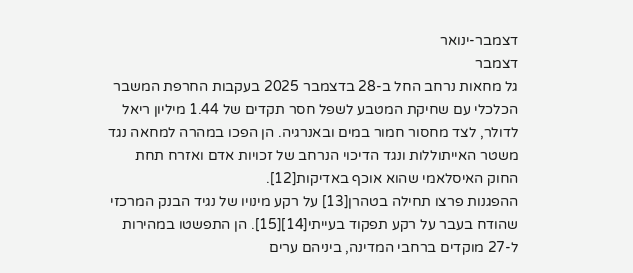דצמבר-ינואר
דצמבר
גל מחאות נרחב החל ב-28 בדצמבר 2025 בעקבות החרפת המשבר הכלכלי עם שחיקת המטבע לשפל חסר תקדים של 1.44 מיליון ריאל לדולר, לצד מחסור חמור במים ובאנרגיה. הן הפכו במהרה למחאה נגד משטר האייתוללות ונגד הדיכוי הנרחב של זכויות אדם ואזרח תחת החוק האיסלאמי שהוא אוכף באדיקות[12].
ההפגנות פרצו תחילה בטהרן[13] על רקע מינויו של נגיד הבנק המרכזי שהודח בעבר על רקע תפקוד בעייתי[14][15]. הן התפשטו במהירות ל-27 מוקדים ברחבי המדינה, ביניהם ערים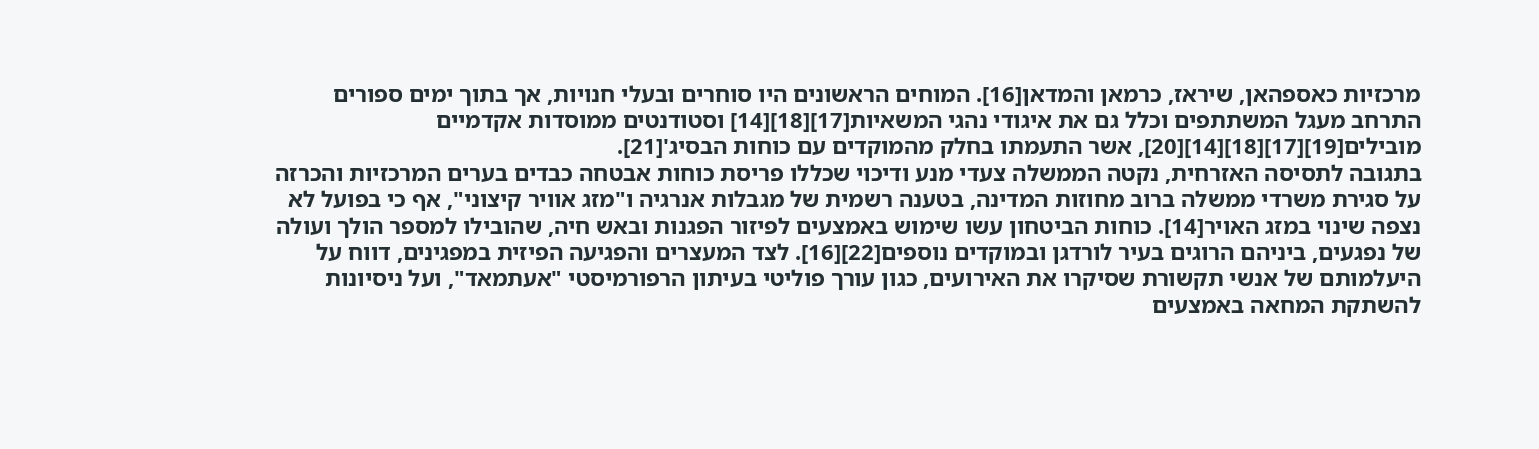מרכזיות כאספהאן, שיראז, כרמאן והמדאן[16]. המוחים הראשונים היו סוחרים ובעלי חנויות, אך בתוך ימים ספורים התרחב מעגל המשתתפים וכלל גם את איגודי נהגי המשאיות[17][18][14] וסטודנטים ממוסדות אקדמיים מובילים[19][17][18][14][20], אשר התעמתו בחלק מהמוקדים עם כוחות הבסיג'[21].
בתגובה לתסיסה האזרחית, נקטה הממשלה צעדי מנע ודיכוי שכללו פריסת כוחות אבטחה כבדים בערים המרכזיות והכרזה על סגירת משרדי ממשלה ברוב מחוזות המדינה, בטענה רשמית של מגבלות אנרגיה ו"מזג אוויר קיצוני", אף כי בפועל לא נצפה שינוי במזג האויר[14]. כוחות הביטחון עשו שימוש באמצעים לפיזור הפגנות ובאש חיה, שהובילו למספר הולך ועולה של נפגעים, ביניהם הרוגים בעיר לורדגן ובמוקדים נוספים[22][16]. לצד המעצרים והפגיעה הפיזית במפגינים, דווח על היעלמותם של אנשי תקשורת שסיקרו את האירועים, כגון עורך פוליטי בעיתון הרפורמיסטי "אעתמאד", ועל ניסיונות להשתקת המחאה באמצעים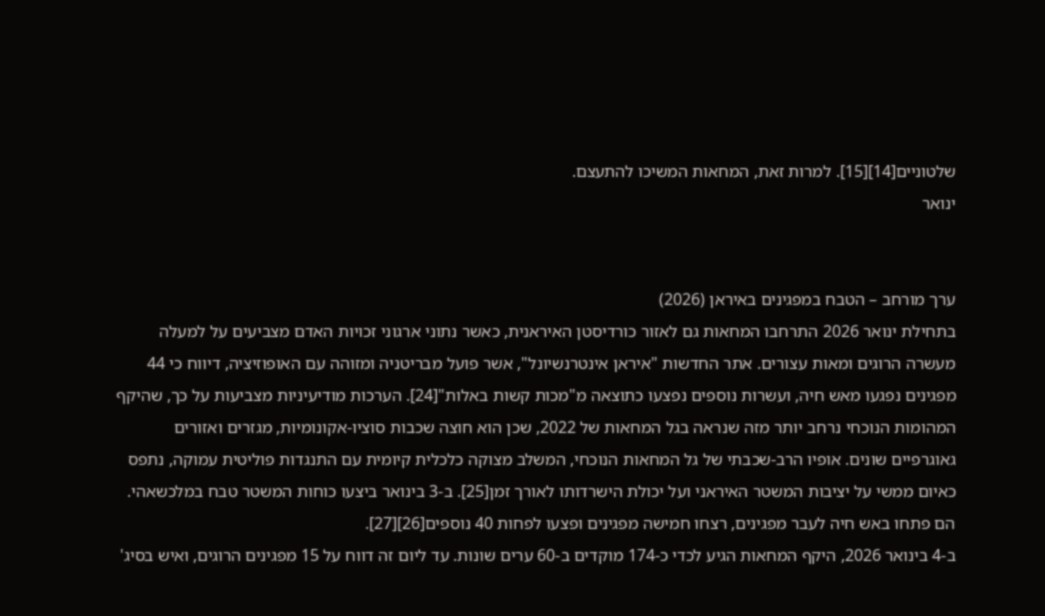שלטוניים[14][15]. למרות זאת, המחאות המשיכו להתעצם.
ינואר


ערך מורחב – הטבח במפגינים באיראן (2026)
בתחילת ינואר 2026 התרחבו המחאות גם לאזור כורדיסטן האיראנית, כאשר נתוני ארגוני זכויות האדם מצביעים על למעלה מעשרה הרוגים ומאות עצורים. אתר החדשות "איראן אינטרנשיונל", אשר פועל מבריטניה ומזוהה עם האופוזיציה, דיווח כי 44 מפגינים נפגעו מאש חיה, ועשרות נוספים נפצעו כתוצאה מ"מכות קשות באלות"[24]. הערכות מודיעיניות מצביעות על כך, שהיקף המהומות הנוכחי נרחב יותר מזה שנראה בגל המחאות של 2022, שכן הוא חוצה שכבות סוציו-אקונומיות, מגזרים ואזורים גאוגרפיים שונים. אופיו הרב-שכבתי של גל המחאות הנוכחי, המשלב מצוקה כלכלית קיומית עם התנגדות פוליטית עמוקה, נתפס כאיום ממשי על יציבות המשטר האיראני ועל יכולת הישרדותו לאורך זמן[25]. ב-3 בינואר ביצעו כוחות המשטר טבח במלכשאהי. הם פתחו באש חיה לעבר מפגינים, רצחו חמישה מפגינים ופצעו לפחות 40 נוספים[26][27].
ב-4 בינואר 2026, היקף המחאות הגיע לכדי כ-174 מוקדים ב-60 ערים שונות. עד ליום זה דווח על 15 מפגינים הרוגים, ואיש בסיג'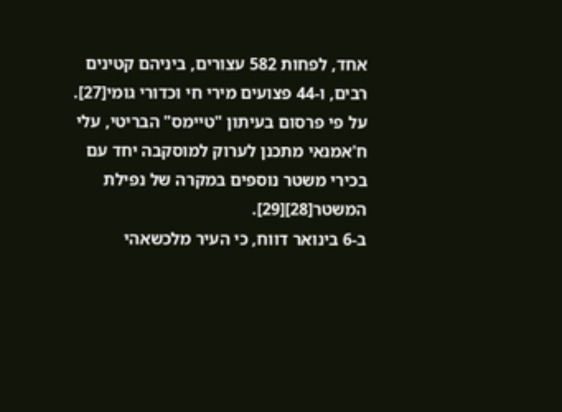אחד, לפחות 582 עצורים, ביניהם קטינים רבים, ו-44 פצועים מירי חי וכדורי גומי[27].
על פי פרסום בעיתון "טיימס" הבריטי, עלי ח'אמנאי מתכנן לערוק למוסקבה יחד עם בכירי משטר נוספים במקרה של נפילת המשטר[28][29].
ב-6 בינואר דווח, כי העיר מלכשאהי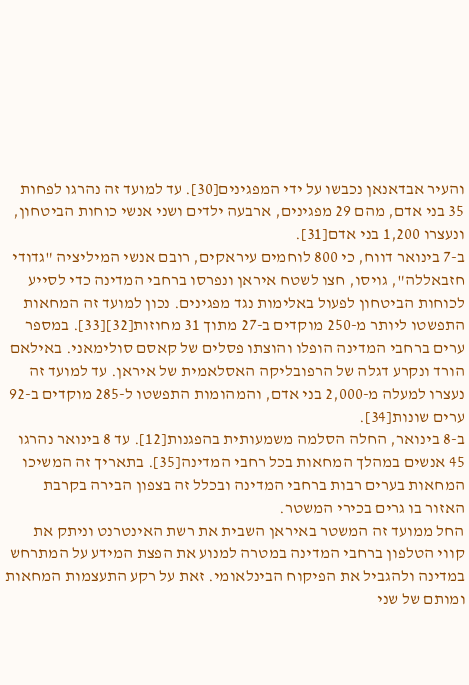והעיר אבדאנאן נכבשו על ידי המפגינים[30]. עד למועד זה נהרגו לפחות 35 בני אדם, מהם 29 מפגינים, ארבעה ילדים ושני אנשי כוחות הביטחון, ונעצרו 1,200 בני אדם[31].
ב-7 בינואר דווח, כי 800 לוחמים עיראקים, רובם אנשי המיליציה "גדודי חזבאללה", גויסו, חצו לשטח איראן ונפרסו ברחבי המדינה כדי לסייע לכוחות הביטחון לפעול באלימות נגד מפגינים. נכון למועד זה המחאות התפשטו ליותר מ-250 מוקדים ב-27 מתוך 31 מחוזות[32][33]. במספר ערים ברחבי המדינה הופלו והוצתו פסלים של קאסם סולימאני. באילאם הורד ונקרע דגלה של הרפובליקה האסלאמית של איראן. עד למועד זה נעצרו למעלה מ-2,000 בני אדם, והמהומות התפשטו ל-285 מוקדים ב-92 ערים שונות[34].
ב-8 בינואר, החלה הסלמה משמעותית בהפגנות[12]. עד 8 בינואר נהרגו 45 אנשים במהלך המחאות בכל רחבי המדינה[35]. בתאריך זה המשיכו המחאות בערים רבות ברחבי המדינה ובכלל זה בצפון הבירה בקרבת האזור בו גרים בכירי המשטר.
החל ממועד זה המשטר באיראן השבית את רשת האינטרנט וניתק את קווי הטלפון ברחבי המדינה במטרה למנוע את הפצת המידע על המתרחש במדינה ולהגביל את הפיקוח הבינלאומי. זאת על רקע התעצמות המחאות ומותם של שני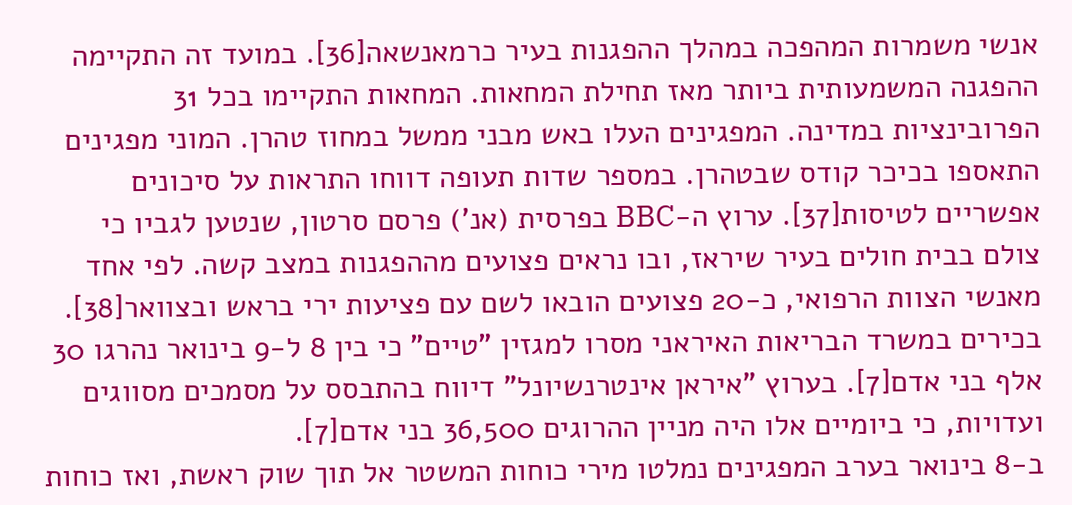אנשי משמרות המהפכה במהלך ההפגנות בעיר כרמאנשאה[36]. במועד זה התקיימה ההפגנה המשמעותית ביותר מאז תחילת המחאות. המחאות התקיימו בכל 31 הפרובינציות במדינה. המפגינים העלו באש מבני ממשל במחוז טהרן. המוני מפגינים התאספו בכיכר קודס שבטהרן. במספר שדות תעופה דווחו התראות על סיכונים אפשריים לטיסות[37]. ערוץ ה-BBC בפרסית (אנ') פרסם סרטון, שנטען לגביו כי צולם בבית חולים בעיר שיראז, ובו נראים פצועים מההפגנות במצב קשה. לפי אחד מאנשי הצוות הרפואי, כ-20 פצועים הובאו לשם עם פציעות ירי בראש ובצוואר[38]. בכירים במשרד הבריאות האיראני מסרו למגזין "טיים" כי בין 8 ל-9 בינואר נהרגו 30 אלף בני אדם[7]. בערוץ "איראן אינטרנשיונל" דיווח בהתבסס על מסמכים מסווגים ועדויות, כי ביומיים אלו היה מניין ההרוגים 36,500 בני אדם[7].
ב-8 בינואר בערב המפגינים נמלטו מירי כוחות המשטר אל תוך שוק ראשת, ואז כוחות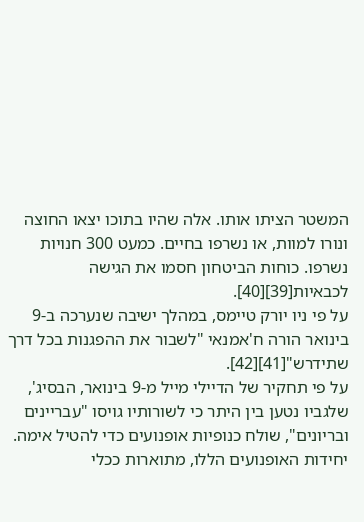המשטר הציתו אותו. אלה שהיו בתוכו יצאו החוצה ונורו למוות, או נשרפו בחיים. כמעט 300 חנויות נשרפו. כוחות הביטחון חסמו את הגישה לכבאיות[39][40].
על פי ניו יורק טיימס, במהלך ישיבה שנערכה ב-9 בינואר הורה ח'אמנאי "לשבור את ההפגנות בכל דרך שתידרש"[41][42].
על פי תחקיר של הדיילי מייל מ-9 בינואר, הבסיג', שלגביו נטען בין היתר כי לשורותיו גויסו "עבריינים ובריונים", שולח כנופיות אופנועים כדי להטיל אימה. יחידות האופנועים הללו, מתוארות ככלי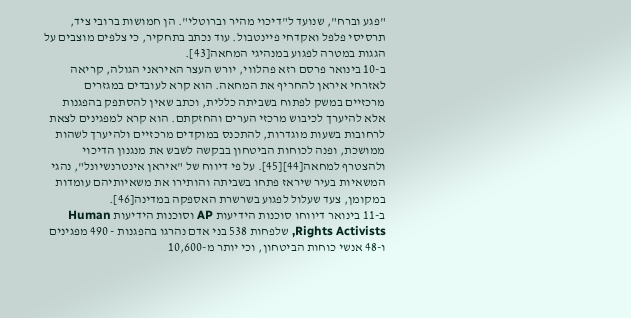"פגע וברח", שנועד ל"דיכוי מהיר וברוטלי". הן חמושות ברובי ציד, תרסיסי פלפל ואקדחי פיינטבול. עוד נכתב בתחקיר, כי צלפים מוצבים על הגגות במטרה לפגוע במנהיגי המחאה[43].
ב-10 בינואר פרסם רזא פהלווי, יורש העצר האיראני הגולה, קריאה לאזרחי איראן להחריף את המחאה. הוא קרא לעובדים במגזרים מרכזיים במשק לפתוח בשביתה כללית, וכתב שאין להסתפק בהפגנות אלא להיערך לכיבוש מרכזי הערים והחזקתם. הוא קרא למפגינים לצאת לרחובות בשעות מוגדרות, להתכנס במוקדים מרכזיים ולהיערך לשהות ממושכת, ופנה לכוחות הביטחון בבקשה לשבש את מנגנון הדיכוי ולהצטרף למחאה[44][45]. על פי דיווח של "איראן אינטרנשיונל", נהגי המשאיות בעיר שיראז פתחו בשביתה והותירו את משאיותיהם עומדות במקומן, צעד שעלול לפגוע בשרשרת האספקה במדינה[46].
ב-11 בינואר דיווחו סוכנות הידיעות AP וסוכנות הידיעות Human Rights Activists, שלפחות 538 בני אדם נהרגו בהפגנות - 490 מפגינים ו-48 אנשי כוחות הביטחון, וכי יותר מ-10,600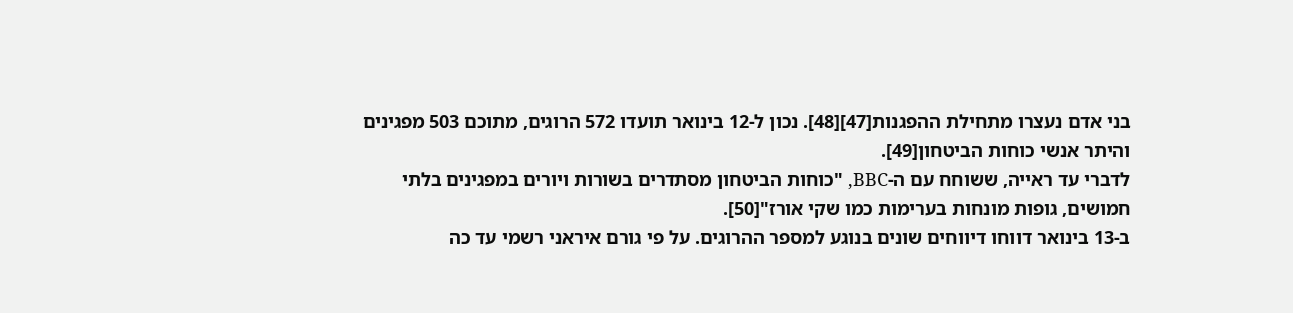בני אדם נעצרו מתחילת ההפגנות[47][48]. נכון ל-12 בינואר תועדו 572 הרוגים, מתוכם 503 מפגינים והיתר אנשי כוחות הביטחון[49].
לדברי עד ראייה, ששוחח עם ה-BBC, "כוחות הביטחון מסתדרים בשורות ויורים במפגינים בלתי חמושים, גופות מונחות בערימות כמו שקי אורז"[50].
ב-13 בינואר דווחו דיווחים שונים בנוגע למספר ההרוגים. על פי גורם איראני רשמי עד כה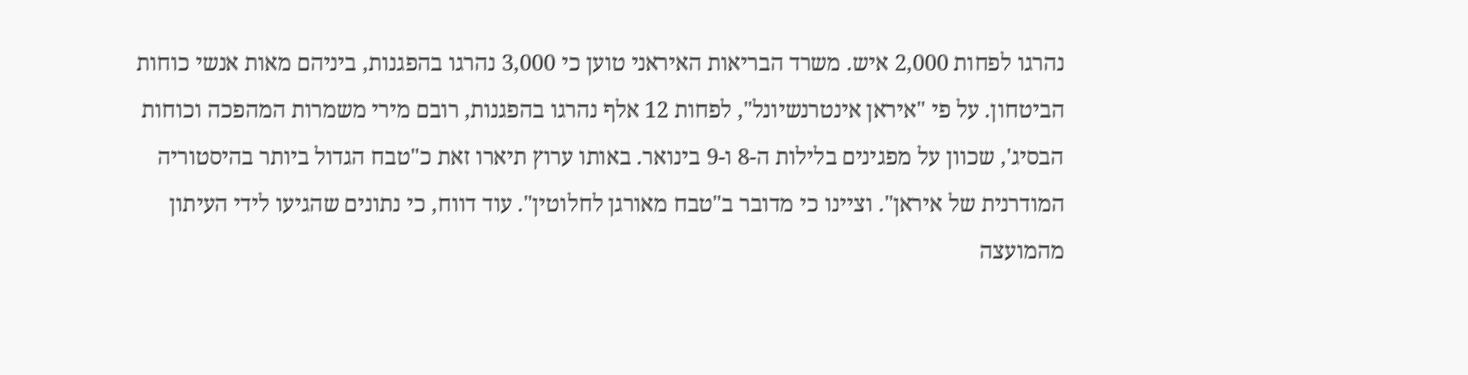נהרגו לפחות 2,000 איש. משרד הבריאות האיראני טוען כי 3,000 נהרגו בהפגנות, ביניהם מאות אנשי כוחות הביטחון. על פי "איראן אינטרנשיונל", לפחות 12 אלף נהרגו בהפגנות, רובם מירי משמרות המהפכה וכוחות הבסיג', שכוון על מפגינים בלילות ה-8 ו-9 בינואר. באותו ערוץ תיארו זאת כ"טבח הגדול ביותר בהיסטוריה המודרנית של איראן". וציינו כי מדובר ב"טבח מאורגן לחלוטין". עוד דווח, כי נתונים שהגיעו לידי העיתון מהמועצה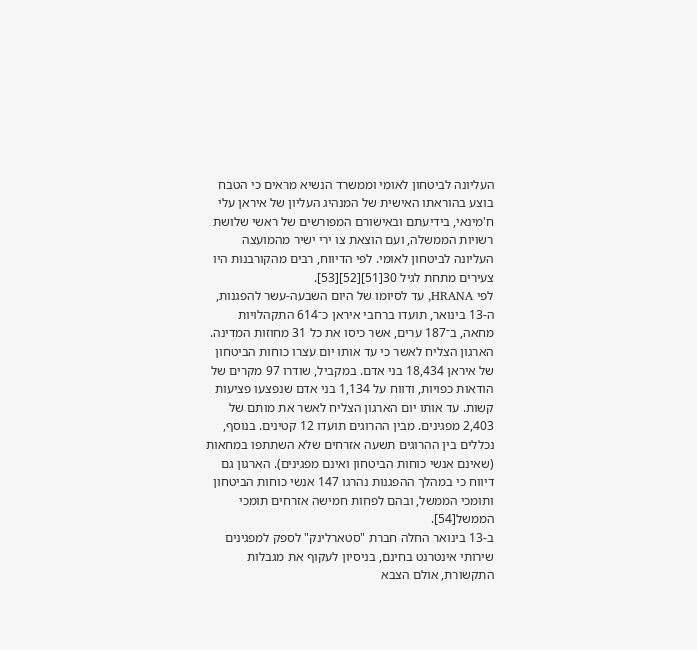העליונה לביטחון לאומי וממשרד הנשיא מראים כי הטבח בוצע בהוראתו האישית של המנהיג העליון של איראן עלי ח'מינאי, בידיעתם ובאישורם המפורשים של ראשי שלושת רשויות הממשלה, ועם הוצאת צו ירי ישיר מהמועצה העליונה לביטחון לאומי. לפי הדיווח, רבים מהקורבנות היו צעירים מתחת לגיל 30[51][52][53].
לפי HRANA, עד לסיומו של היום השבעה-עשר להפגנות, ה-13 בינואר, תועדו ברחבי איראן כ־614 התקהלויות מחאה, ב־187 ערים, אשר כיסו את כל 31 מחוזות המדינה. הארגון הצליח לאשר כי עד אותו יום עצרו כוחות הביטחון של איראן 18,434 בני אדם. במקביל, שודרו 97 מקרים של הודאות כפויות, ודווח על 1,134 בני אדם שנפצעו פציעות קשות. עד אותו יום הארגון הצליח לאשר את מותם של 2,403 מפגינים. מבין ההרוגים תועדו 12 קטינים. בנוסף, נכללים בין ההרוגים תשעה אזרחים שלא השתתפו במחאות (שאינם אנשי כוחות הביטחון ואינם מפגינים). הארגון גם דיווח כי במהלך ההפגנות נהרגו 147 אנשי כוחות הביטחון ותומכי הממשל, ובהם לפחות חמישה אזרחים תומכי הממשל[54].
ב-13 בינואר החלה חברת "סטארלינק" לספק למפגינים שירותי אינטרנט בחינם, בניסיון לעקוף את מגבלות התקשורת, אולם הצבא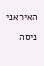האיראני ניסה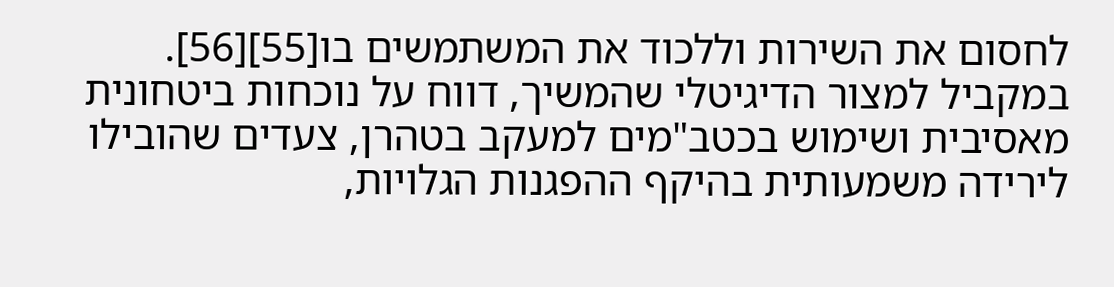לחסום את השירות וללכוד את המשתמשים בו[55][56]. במקביל למצור הדיגיטלי שהמשיך, דווח על נוכחות ביטחונית מאסיבית ושימוש בכטב"מים למעקב בטהרן, צעדים שהובילו לירידה משמעותית בהיקף ההפגנות הגלויות,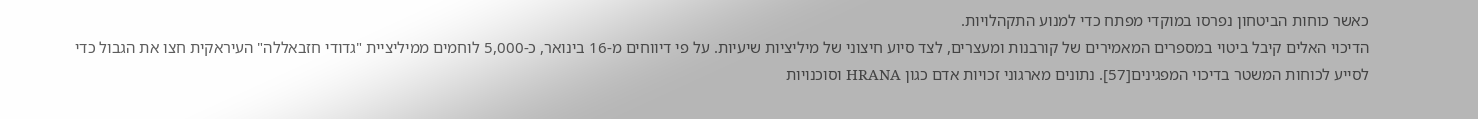כאשר כוחות הביטחון נפרסו במוקדי מפתח כדי למנוע התקהלויות.
הדיכוי האלים קיבל ביטוי במספרים המאמירים של קורבנות ומעצרים, לצד סיוע חיצוני של מיליציות שיעיות. על פי דיווחים מ-16 בינואר, כ-5,000 לוחמים ממיליציית "גדודי חזבאללה" העיראקית חצו את הגבול כדי לסייע לכוחות המשטר בדיכוי המפגינים[57]. נתונים מארגוני זכויות אדם כגון HRANA וסוכנויות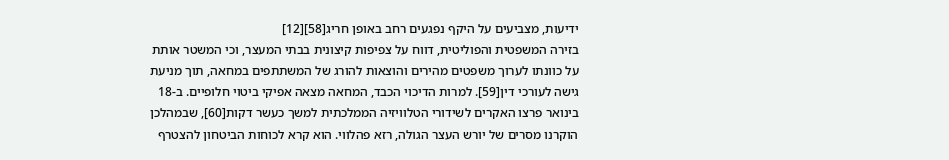ידיעות, מצביעים על היקף נפגעים רחב באופן חריג[58][12]
בזירה המשפטית והפוליטית, דווח על צפיפות קיצונית בבתי המעצר, וכי המשטר אותת על כוונתו לערוך משפטים מהירים והוצאות להורג של המשתתפים במחאה, תוך מניעת גישה לעורכי דין[59]. למרות הדיכוי הכבד, המחאה מצאה אפיקי ביטוי חלופיים. ב-18 בינואר פרצו האקרים לשידורי הטלוויזיה הממלכתית למשך כעשר דקות[60], שבמהלכן הוקרנו מסרים של יורש העצר הגולה, רזא פהלווי. הוא קרא לכוחות הביטחון להצטרף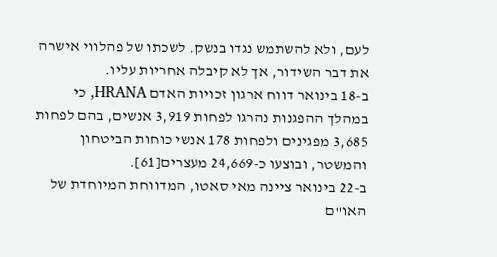לעם, ולא להשתמש נגדו בנשק. לשכתו של פהלווי אישרה את דבר השידור, אך לא קיבלה אחריות עליו.
ב-18 בינואר דווח ארגון זכויות האדם HRANA, כי במהלך ההפגנות נהרגו לפחות 3,919 אנשים, בהם לפחות 3,685 מפגינים ולפחות 178 אנשי כוחות הביטחון והמשטר, ובוצעו כ-24,669 מעצרים[61].
ב-22 בינואר ציינה מאי סאטו, המדווחת המיוחדת של האו"ם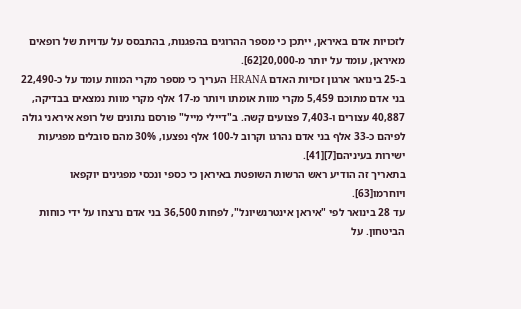לזכויות אדם באיראן, ייתכן כי מספר ההרוגים בהפגנות, בהתבסס על עדויות של רופאים מאיראן, עומד על יותר מ-20,000[62].
ב-25 בינואר ארגון זכויות האדם HRANA העריך כי מספר מקרי המוות עומד על כ-22,490 בני אדם מתוכם 5,459 מקרי מוות אומתו ויותר מ-17 אלף מקרי מוות נמצאים בבדיקה, 40,887 עצורים ו-7,403 פצועים קשה. ב"דיילי מייל" פורסם נתונים של רופא איראני גולה לפיהם כ-33 אלף בני אדם נהרגו וקרוב ל-100 אלף נפצעו, 30% מהם סובלים מפגיעות ישירות בעיניהם[7][41].
בתאריך זה הודיע ראש הרשות השופטת באיראן כי כספי ונכסי מפגינים יוקפאו ויוחרמו[63].
עד 28 בינואר לפי "איראן אינטרנשיונל", לפחות 36,500 בני אדם נרצחו על ידי כוחות הביטחון. על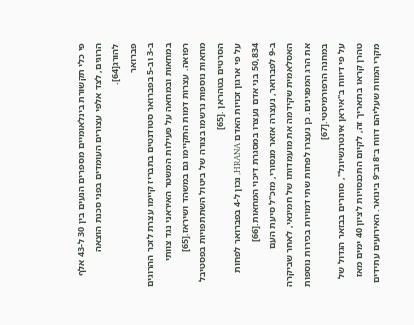פי כלי תקשורת בינלאומיים מספרים הנעים בין 30 ל-43 אלף הרוגים, לצד אלפי עצורים העומדים בפני סכנת הוצאה להורג[64].
פברואר
ב-3 וב-5 בפברואר סטודנטים בתבריז קיימו עצרת לזכר ההרוגים במחאות ובמחאה על פעילות המשטר האיראני נגד צוותי רפואה. עצרות דמות התקיימו גם במשהד ושיראז.[65]
מחאות נוספות נרשמו בצורה של ביטול השתתפויות בפסטיבל הסרטים בטהראן .[65]
על פי ארגון זכויות האדם HRANA, נכון ל-4 בפברואר לפחות 50,834 בני אדם נעצרו במסגרת דיכוי המחאות.[66]
ב-9 לפברואר, נעצרה אזאר מנסורי, מזכ"ל סיעת העם האסלאמית שקידמה את מועמדותו של חמינאי, לאחר שביקרה את הרג המפגינים. כן נעצרו לפחות שתי דמויות בכירות נוספות במחנה הרפורמיסטי.[67]
על פי דיווח ב"איראן אינטרנשיונל", סוחרים בבזאר הגדול של טהרן קראו בתאריך זה, לקיום התכנסויות לציון 40 ימים מאז מקרי המוות שעליהם דווח ב־8 וב־9 בינואר. האירועים עתידים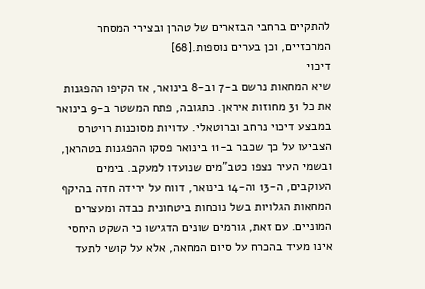להתקיים ברחבי הבזארים של טהרן ובצירי המסחר המרכזיים, וכן בערים נוספות.[68]
דיכוי
שיא המחאות נרשם ב-7 וב-8 בינואר, אז הקיפו ההפגנות את כל 31 מחוזות איראן. כתגובה, פתח המשטר ב-9 בינואר במבצע דיכוי נרחב וברוטאלי. עדויות מסוכנות רויטרס הצביעו על כך שכבר ב-11 בינואר פסקו ההפגנות בטהראן, ובשמי העיר נצפו כטב"מים שנועדו למעקב. בימים העוקבים, ה-13 וה-14 בינואר, דווח על ירידה חדה בהיקף המחאות הגלויות בשל נוכחות ביטחונית כבדה ומעצרים המוניים. עם זאת, גורמים שונים הדגישו כי השקט היחסי אינו מעיד בהכרח על סיום המחאה, אלא על קושי לתעד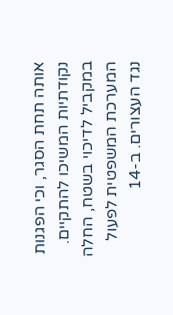אותה תחת הסגר, וכי הפגנות נקודתיות המשיכו להתקיים.
במקביל לדיכוי בשטח, החלה המערכת המשפטית לפעול נגד העצורים. ב-14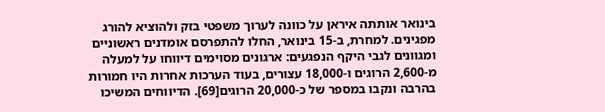בינואר אותתה איראן על כוונה לערוך משפטי בזק ולהוציא להורג מפגינים. למחרת, ב-15 בינואר, החלו להתפרסם אומדנים ראשוניים ומגוונים לגבי היקף הנפגעים: ארגונים מסוימים דיווחו על למעלה מ-2,600 הרוגים ו-18,000 עצורים, בעוד הערכות אחרות היו חמורות בהרבה ונקבו במספר של כ-20,000 הרוגים[69]. הדיווחים המשיכו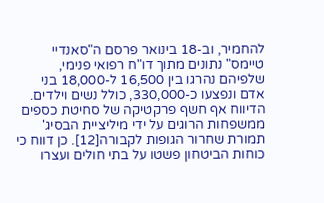להחמיר, וב-18 בינואר פרסם ה"סאנדיי טיימס" נתונים מתוך דו"ח רפואי פנימי, שלפיהם נהרגו בין 16,500 ל-18,000 בני אדם ונפצעו כ-330,000, כולל נשים וילדים. הדיווח אף חשף פרקטיקה של סחיטת כספים ממשפחות הרוגים על ידי מיליציית הבסיג' תמורת שחרור הגופות לקבורה[12]. כן דווח כי כוחות הביטחון פשטו על בתי חולים ועצרו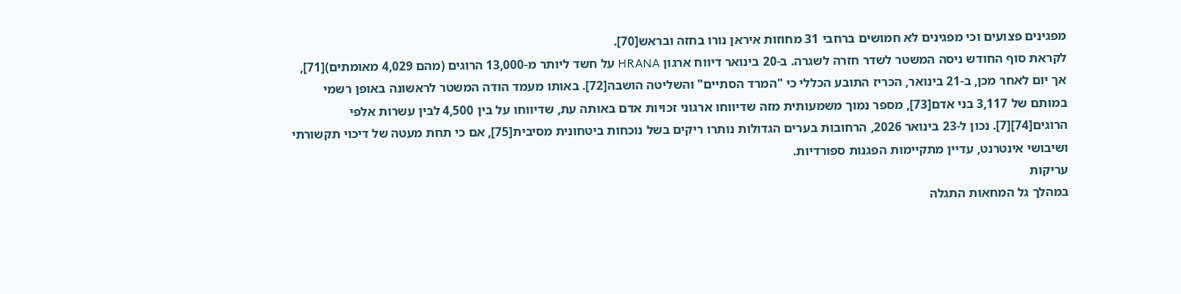מפגינים פצועים וכי מפגינים לא חמושים ברחבי 31 מחוזות איראן נורו בחזה ובראש[70].
לקראת סוף החודש ניסה המשטר לשדר חזרה לשגרה. ב-20 בינואר דיווח ארגון HRANA על חשד ליותר מ-13,000 הרוגים (מהם 4,029 מאומתים)[71], אך יום לאחר מכן, ב-21 בינואר, הכריז התובע הכללי כי "המרד הסתיים" והשליטה הושבה[72]. באותו מעמד הודה המשטר לראשונה באופן רשמי במותם של 3,117 בני אדם[73], מספר נמוך משמעותית מזה שדיווחו ארגוני זכויות אדם באותה עת, שדיווחו על בין 4,500 לבין עשרות אלפי הרוגים[74][7]. נכון ל-23 בינואר 2026, הרחובות בערים הגדולות נותרו ריקים בשל נוכחות ביטחונית מסיבית[75], אם כי תחת מעטה של דיכוי תקשורתי ושיבושי אינטרנט, עדיין מתקיימות הפגנות ספורדיות.
עריקות
במהלך גל המחאות התגלה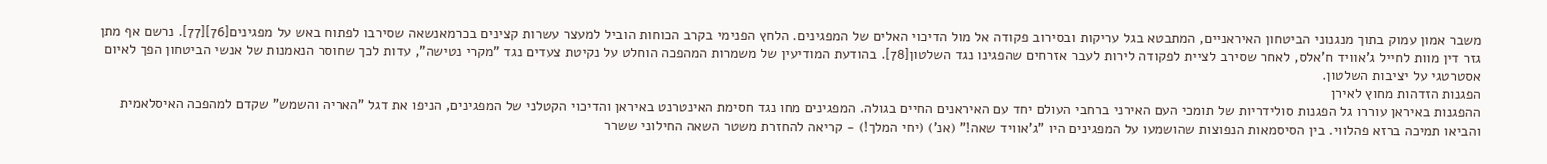משבר אמון עמוק בתוך מנגנוני הביטחון האיראניים, המתבטא בגל עריקות ובסירוב פקודה אל מול הדיכוי האלים של המפגינים. הלחץ הפנימי בקרב הכוחות הוביל למעצר עשרות קצינים בכרמאנשאה שסירבו לפתוח באש על מפגינים[76][77]. נרשם אף מתן גזר דין מוות לחייל ג'אוויד ח'אלס, לאחר שסירב לציית לפקודה לירות לעבר אזרחים שהפגינו נגד השלטון[78]. בהודעת המודיעין של משמרות המהפכה הוחלט על נקיטת צעדים נגד "מקרי נטישה", עדות לכך שחוסר הנאמנות של אנשי הביטחון הפך לאיום אסטרטגי על יציבות השלטון.
הפגנות הזדהות מחוץ לאירן
ההפגנות באיראן עוררו גל הפגנות סולידריות של תומכי העם האירני ברחבי העולם יחד עם האיראנים החיים בגולה. המפגינים מחו נגד חסימת האינטרנט באיראן והדיכוי הקטלני של המפגינים, הניפו את דגל "האריה והשמש" שקדם למהפכה האיסלאמית והביאו תמיכה ברזא פהלווי. בין הסיסמאות הנפוצות שהושמעו על המפגינים היו "ג'אוויד שאה!" (אנ') (יחי המלך!) - קריאה להחזרת משטר השאה החילוני ששרר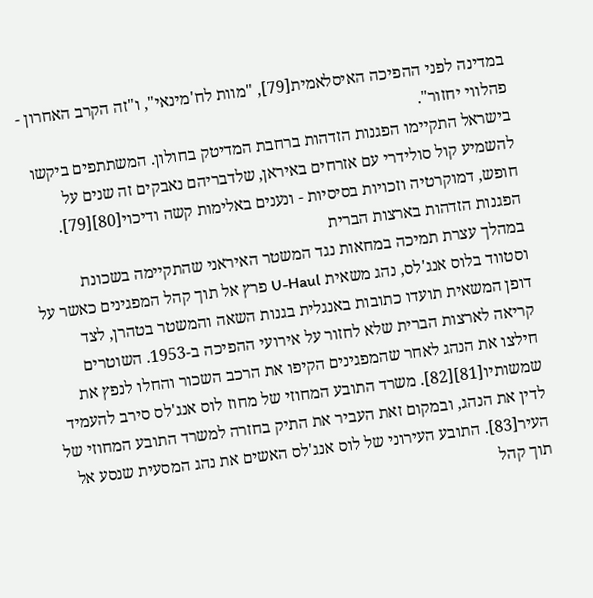במדינה לפני ההפיכה האיסלאמית[79], "מוות לח'מינאי", ו"זה הקרב האחרון - פהלווי יחזור".
בישראל התקיימו הפגנות הזדהות ברחבת המדיטק בחולון. המשתתפים ביקשו להשמיע קול סולידרי עם אזרחים באיראן, שלדבריהם נאבקים זה שנים על חופש, דמוקרטיה וזכויות בסיסיות - ונענים באלימות קשה ודיכוי[80][79].
הפגנות הזדהות בארצות הברית
במהלך עצרת תמיכה במחאות נגד המשטר האיראני שהתקיימה בשכונת וסטווד בלוס אנג'לס, נהג משאית U-Haul פרץ אל תוך קהל המפגינים כאשר על דופן המשאית תועדו כתובות באנגלית בגנות השאה והמשטר בטהרן, לצד קריאה לארצות הברית שלא לחזור על אירועי ההפיכה ב-1953. השוטרים חילצו את הנהג לאחר שהמפגינים הקיפו את הרכב השכור והחלו לנפץ את שמשותיו[81][82]. משרד התובע המחוזי של מחוז לוס אנג'לס סירב להעמיד לדין את הנהג, ובמקום זאת העביר את התיק בחזרה למשרד התובע המחוזי של העיר[83]. התובע העירוני של לוס אנג'לס האשים את נהג המסעית שנסע אל תוך קהל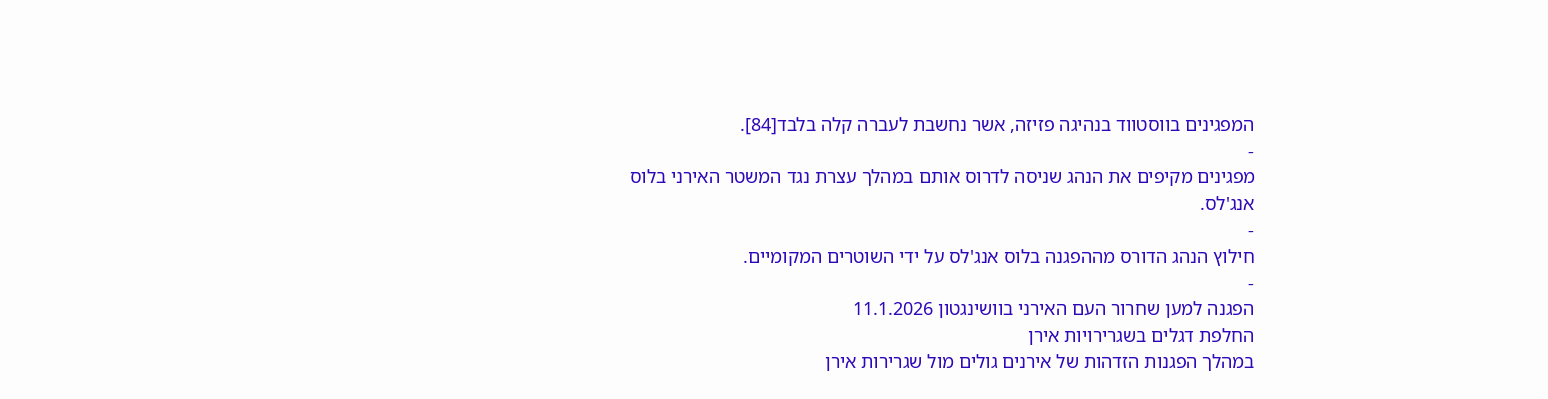המפגינים בווסטווד בנהיגה פזיזה, אשר נחשבת לעברה קלה בלבד[84].
-
מפגינים מקיפים את הנהג שניסה לדרוס אותם במהלך עצרת נגד המשטר האירני בלוס אנג'לס.
-
חילוץ הנהג הדורס מההפגנה בלוס אנג'לס על ידי השוטרים המקומיים.
-
הפגנה למען שחרור העם האירני בוושינגטון 11.1.2026
החלפת דגלים בשגרירויות אירן
במהלך הפגנות הזדהות של אירנים גולים מול שגרירות אירן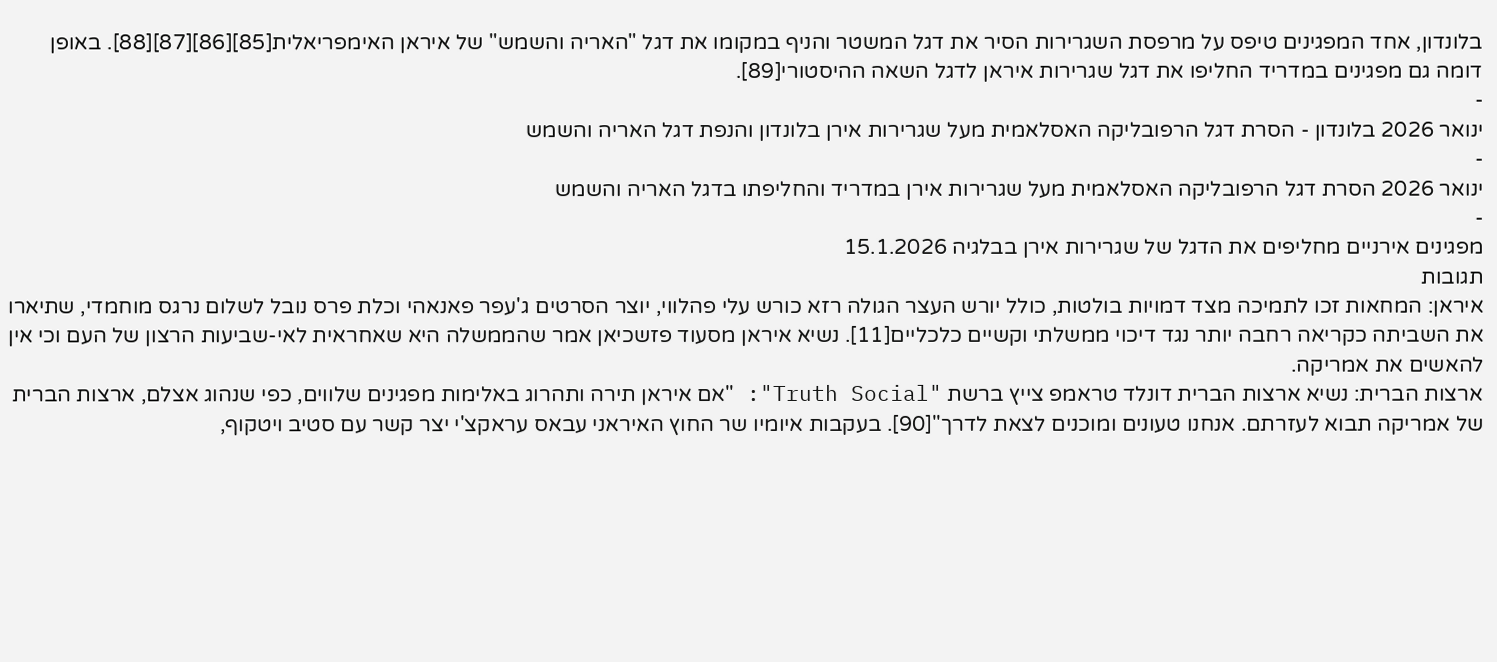בלונדון, אחד המפגינים טיפס על מרפסת השגרירות הסיר את דגל המשטר והניף במקומו את דגל "האריה והשמש" של איראן האימפריאלית[85][86][87][88]. באופן דומה גם מפגינים במדריד החליפו את דגל שגרירות איראן לדגל השאה ההיסטורי[89].
-
ינואר 2026 בלונדון - הסרת דגל הרפובליקה האסלאמית מעל שגרירות אירן בלונדון והנפת דגל האריה והשמש
-
ינואר 2026 הסרת דגל הרפובליקה האסלאמית מעל שגרירות אירן במדריד והחליפתו בדגל האריה והשמש
-
מפגינים אירניים מחליפים את הדגל של שגרירות אירן בבלגיה 15.1.2026
תגובות
איראן: המחאות זכו לתמיכה מצד דמויות בולטות, כולל יורש העצר הגולה רזא כורש עלי פהלווי, יוצר הסרטים ג'עפר פאנאהי וכלת פרס נובל לשלום נרגס מוחמדי, שתיארו את השביתה כקריאה רחבה יותר נגד דיכוי ממשלתי וקשיים כלכליים[11]. נשיא איראן מסעוד פזשכיאן אמר שהממשלה היא שאחראית לאי-שביעות הרצון של העם וכי אין להאשים את אמריקה.
ארצות הברית: נשיא ארצות הברית דונלד טראמפ צייץ ברשת "Truth Social": "אם איראן תירה ותהרוג באלימות מפגינים שלווים, כפי שנהוג אצלם, ארצות הברית של אמריקה תבוא לעזרתם. אנחנו טעונים ומוכנים לצאת לדרך"[90]. בעקבות איומיו שר החוץ האיראני עבאס עראקצ'י יצר קשר עם סטיב ויטקוף,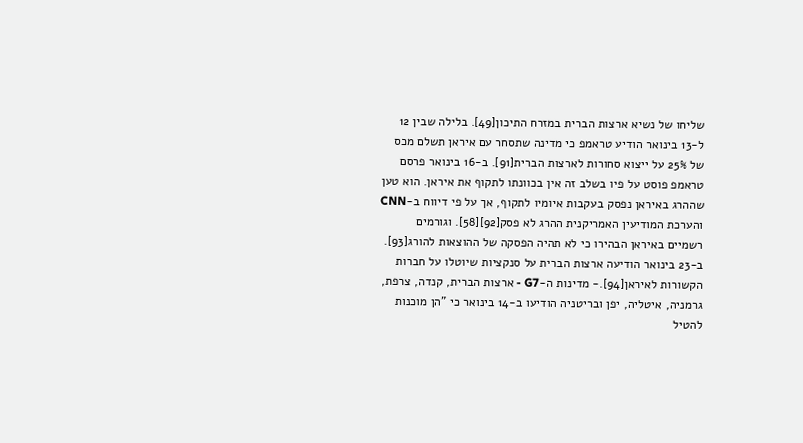שליחו של נשיא ארצות הברית במזרח התיכון[49]. בלילה שבין 12 ל-13 בינואר הודיע טראמפ כי מדינה שתסחר עם איראן תשלם מכס של 25% על ייצוא סחורות לארצות הברית[91]. ב-16 בינואר פרסם טראמפ פוסט על פיו בשלב זה אין בכוונתו לתקוף את איראן. הוא טען שההרג באיראן נפסק בעקבות איומיו לתקוף, אך על פי דיווח ב-CNN והערכת המודיעין האמריקנית ההרג לא פסק[92][58]. וגורמים רשמיים באיראן הבהירו כי לא תהיה הפסקה של ההוצאות להורג[93]. ב-23 בינואר הודיעה ארצות הברית על סנקציות שיוטלו על חברות הקשורות לאיראן[94].- מדינות ה-G7 - ארצות הברית, קנדה, צרפת, גרמניה, איטליה, יפן ובריטניה הודיעו ב-14 בינואר כי "הן מוכנות להטיל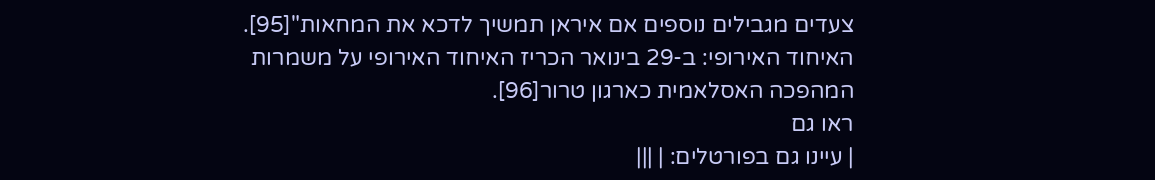צעדים מגבילים נוספים אם איראן תמשיך לדכא את המחאות"[95].
האיחוד האירופי: ב-29 בינואר הכריז האיחוד האירופי על משמרות המהפכה האסלאמית כארגון טרור[96].
ראו גם
| עיינו גם בפורטלים: | |||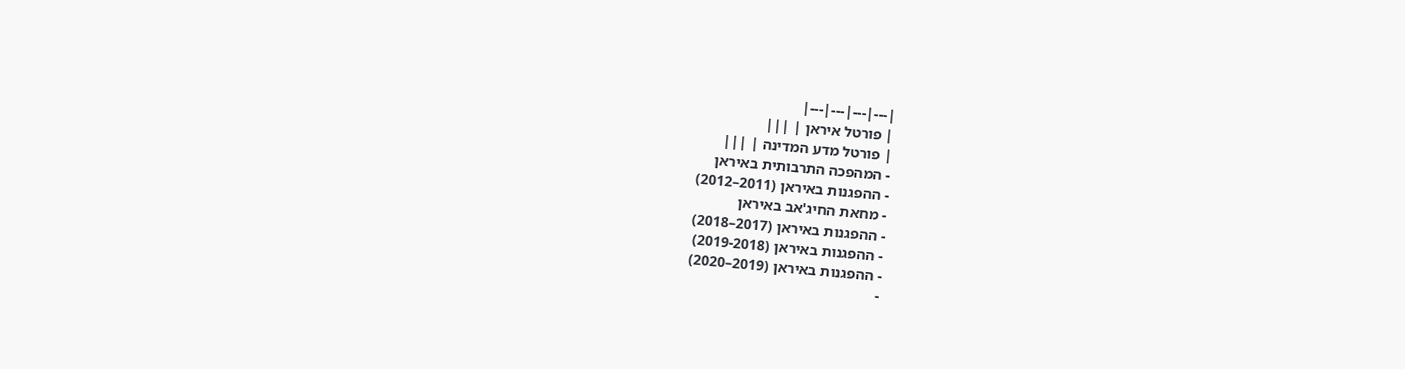|---|---|---|---|
| פורטל איראן | |||
| פורטל מדע המדינה | |||
- המהפכה התרבותית באיראן
- ההפגנות באיראן (2011–2012)
- מחאת החיג'אב באיראן
- ההפגנות באיראן (2017–2018)
- ההפגנות באיראן (2019-2018)
- ההפגנות באיראן (2019–2020)
-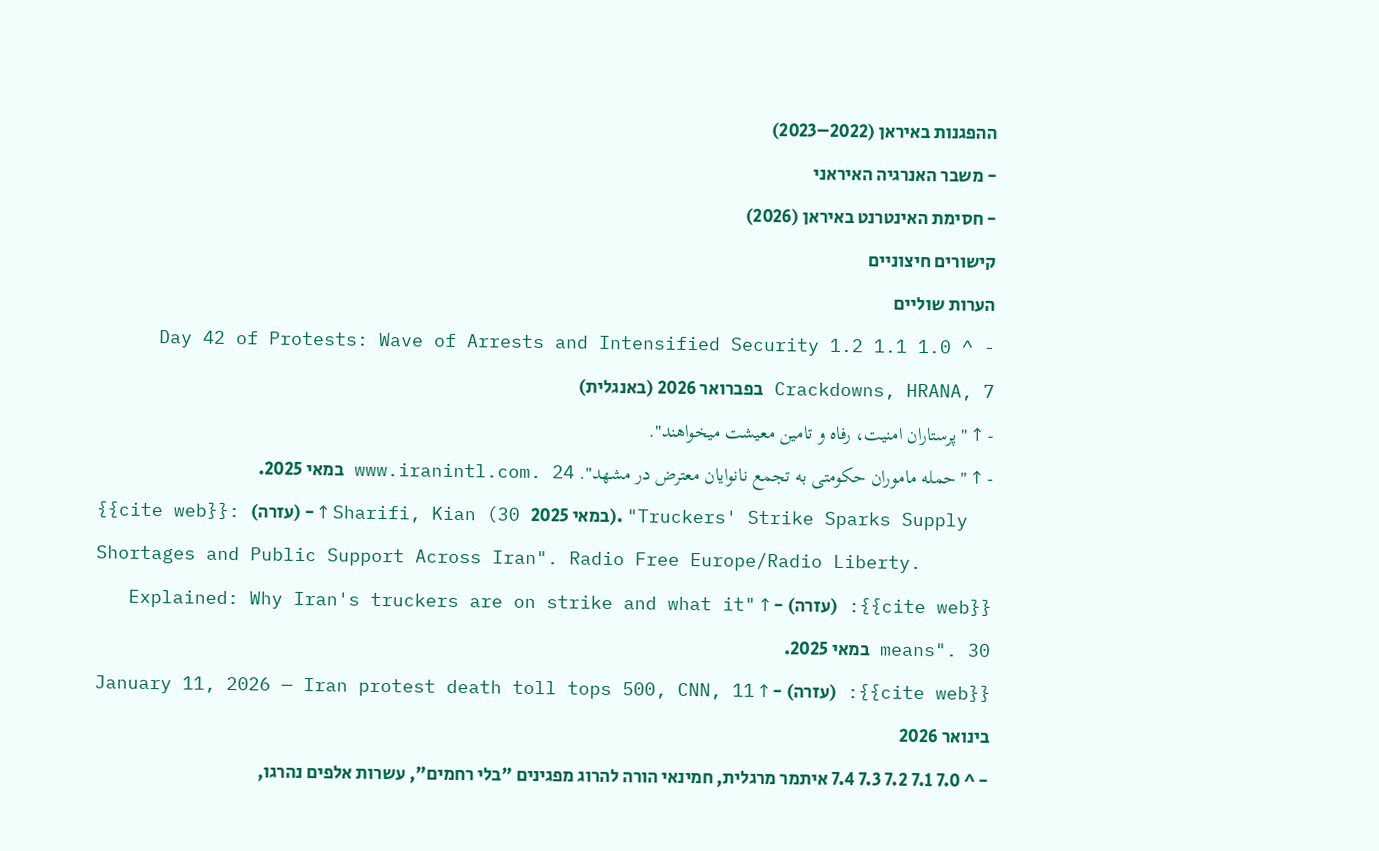ההפגנות באיראן (2022–2023)
- משבר האנרגיה האיראני
- חסימת האינטרנט באיראן (2026)
קישורים חיצוניים
הערות שוליים
- ^ 1.0 1.1 1.2 Day 42 of Protests: Wave of Arrests and Intensified Security Crackdowns, HRANA, 7 בפברואר 2026 (באנגלית)
- ↑ "پرستاران امنيت، رفاه و تامين معيشت ميخواهند".
- ↑ "حمله ماموران حکومتی به تجمع نانوایان معترض در مشهد". www.iranintl.com. 24 במאי 2025.
{{cite web}}: (עזרה) - ↑ Sharifi, Kian (30 במאי 2025). "Truckers' Strike Sparks Supply Shortages and Public Support Across Iran". Radio Free Europe/Radio Liberty.
{{cite web}}: (עזרה) - ↑ "Explained: Why Iran's truckers are on strike and what it means". 30 במאי 2025.
{{cite web}}: (עזרה) - ↑ January 11, 2026 — Iran protest death toll tops 500, CNN, 11 בינואר 2026
- ^ 7.0 7.1 7.2 7.3 7.4 איתמר מרגלית, חמינאי הורה להרוג מפגינים "בלי רחמים", עשרות אלפים נהרגו,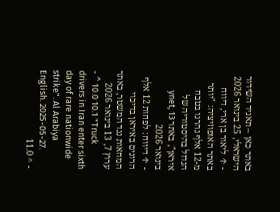באתר כאן – תאגיד השידור הישראלי, 25 בינואר 2026
- ↑ ליאור בן ארי, דיווח באתר האופוזיציה: "יותר מ-12 אלף נהרגו בטבח הגדול בהיסטוריה של איראן", באתר ynet, 13 בינואר 2026
- ↑ דיווח: לפחות 12 אלף הרוגים באיראן בדיכוי המחאות נגד המשטר, באתר ערוץ 7, 13 בינואר 2026
- ^ 10.0 10.1 "Truck drivers in Iran enter sixth day of rare nationwide strike". Al Arabiya English. 2025-05-27.
- ^ 11.0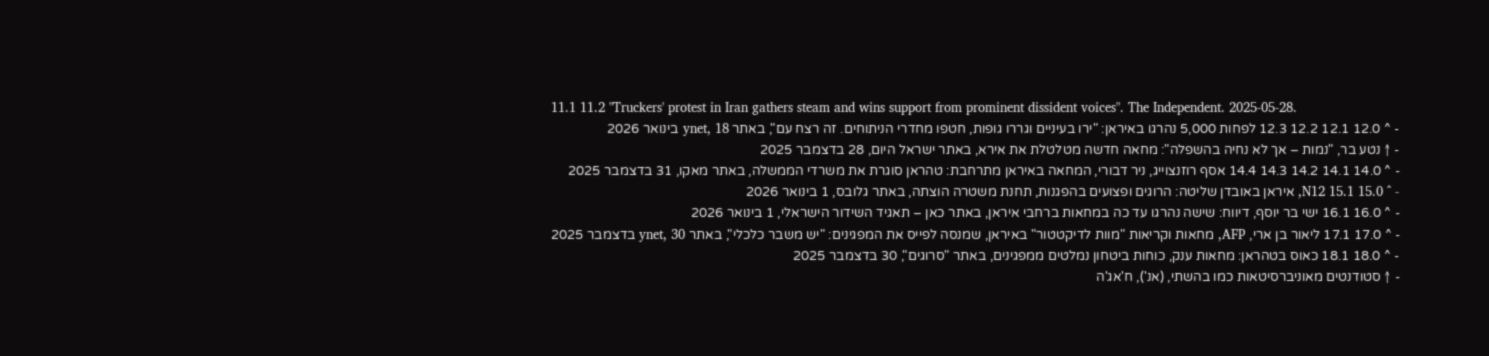11.1 11.2 "Truckers' protest in Iran gathers steam and wins support from prominent dissident voices". The Independent. 2025-05-28.
- ^ 12.0 12.1 12.2 12.3 לפחות 5,000 נהרגו באיראן: "ירו בעיניים וגררו גופות, חטפו מחדרי הניתוחים. זה רצח עם", באתר ynet, 18 בינואר 2026
- ↑ נטע בר, "נמות – אך לא נחיה בהשפלה": מחאה חדשה מטלטלת את אירא, באתר ישראל היום, 28 בדצמבר 2025
- ^ 14.0 14.1 14.2 14.3 14.4 אסף רוזנצוייג, ניר דבורי, המחאה באיראן מתרחבת: טהראן סוגרת את משרדי הממשלה, באתר מאקו, 31 בדצמבר 2025
- ^ 15.0 15.1 N12, איראן באובדן שליטה: הרוגים ופצועים בהפגנות, תחנת משטרה הוצתה, באתר גלובס, 1 בינואר 2026
- ^ 16.0 16.1 ישי בר יוסף, דיווח: שישה נהרגו עד כה במחאות ברחבי איראן, באתר כאן – תאגיד השידור הישראלי, 1 בינואר 2026
- ^ 17.0 17.1 ליאור בן ארי, AFP, מחאות וקריאות "מוות לדיקטטור" באיראן, שמנסה לפייס את המפגינים: "יש משבר כלכלי", באתר ynet, 30 בדצמבר 2025
- ^ 18.0 18.1 כאוס בטהראן: מחאות ענק, כוחות ביטחון נמלטים ממפגינים, באתר "סרוגים", 30 בדצמבר 2025
- ↑ סטודנטים מאוניברסיטאות כמו בהשתי, (אנ'), ח'אג'ה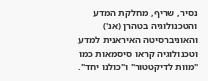נסיר, שריף, מחלקת המדע והטכנולוגיה בטהרן (אנ') והאוניברסיטה האיראנית למדע וטכנולוגיה קראו סיסמאות כמו "מוות לדיקטטור" ו"כולנו יחד".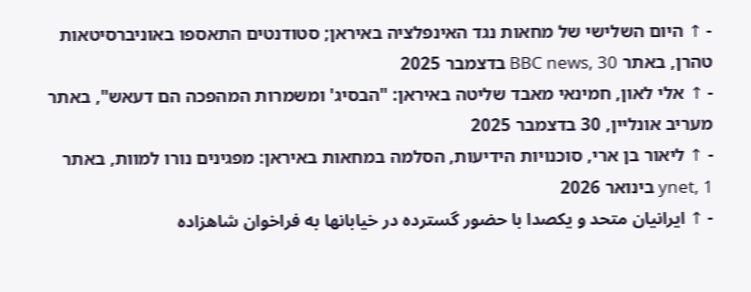- ↑ היום השלישי של מחאות נגד האינפלציה באיראן; סטודנטים התאספו באוניברסיטאות טהרן, באתר BBC news, 30 בדצמבר 2025
- ↑ אלי לאון, חמינאי מאבד שליטה באיראן: "הבסיג' ומשמרות המהפכה הם דעאש", באתר מעריב אונליין, 30 בדצמבר 2025
- ↑ ליאור בן ארי, סוכנויות הידיעות, הסלמה במחאות באיראן: מפגינים נורו למוות, באתר ynet, 1 בינואר 2026
- ↑ ایرانیان متحد و یکصدا با حضور گسترده در خیابانها به فراخوان شاهزاده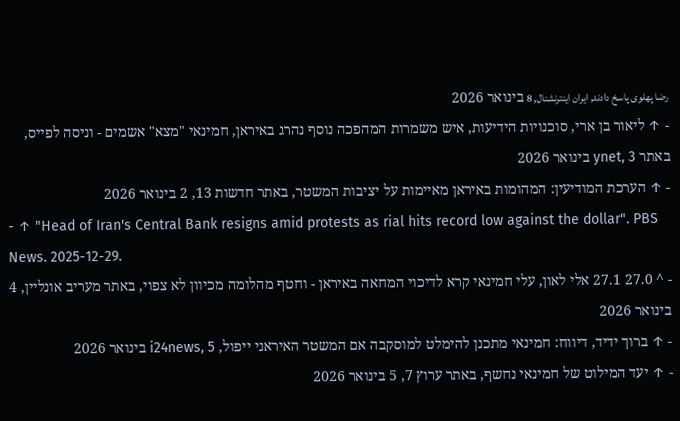رضا پهلوی پاسخ دادند, ایران اینترنشنال, 8 בינואר 2026
- ↑ ליאור בן ארי, סוכנויות הידיעות, איש משמרות המהפכה נוסף נהרג באיראן, חמינאי "מצא" אשמים - וניסה לפייס, באתר ynet, 3 בינואר 2026
- ↑ הערכת המודיעין: המהומות באיראן מאיימות על יציבות המשטר, באתר חדשות 13, 2 בינואר 2026
- ↑ "Head of Iran's Central Bank resigns amid protests as rial hits record low against the dollar". PBS News. 2025-12-29.
- ^ 27.0 27.1 אלי לאון, עלי חמינאי קרא לדיכוי המחאה באיראן - וחטף מהלומה מכיוון לא צפוי, באתר מעריב אונליין, 4 בינואר 2026
- ↑ ברוך ידיד, דיווח: חמינאי מתכנן להימלט למוסקבה אם המשטר האיראני ייפול, i24news, 5 בינואר 2026
- ↑ יעד המילוט של חמינאי נחשף, באתר ערוץ 7, 5 בינואר 2026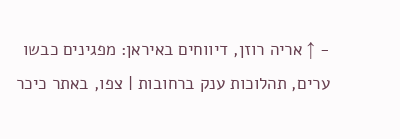- ↑ אריה רוזן, דיווחים באיראן: מפגינים כבשו ערים, תהלוכות ענק ברחובות | צפו, באתר כיכר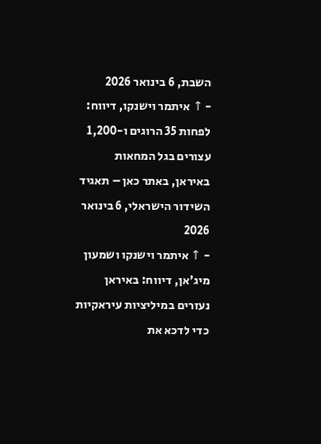השבת, 6 בינואר 2026
- ↑ איתמר וישנקו, דיווח: לפחות 35 הרוגים ו-1,200 עצורים בגל המחאות באיראן, באתר כאן – תאגיד השידור הישראלי, 6 בינואר 2026
- ↑ איתמר וישנקו ושמעון מיג'אן, דיווח: באיראן נעזרים במיליציות עיראקיות כדי לדכא את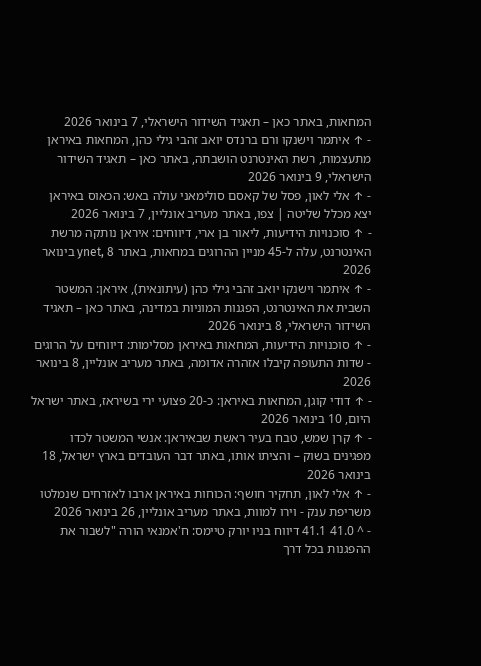המחאות, באתר כאן – תאגיד השידור הישראלי, 7 בינואר 2026
- ↑ איתמר וישנקו ורם ברנדס יואב זהבי גילי כהן, המחאות באיראן מתעצמות, רשת האינטרנט הושבתה, באתר כאן – תאגיד השידור הישראלי, 9 בינואר 2026
- ↑ אלי לאון, פסל של קאסם סולימאני עולה באש: הכאוס באיראן יצא מכלל שליטה | צפו, באתר מעריב אונליין, 7 בינואר 2026
- ↑ סוכנויות הידיעות, ליאור בן ארי, דיווחים: איראן נותקה מרשת האינטרנט, עלה ל-45 מניין ההרוגים במחאות, באתר ynet, 8 בינואר 2026
- ↑ איתמר וישנקו יואב זהבי גילי כהן (עיתונאית), איראן: המשטר השבית את האינטרנט, הפגנות המוניות במדינה, באתר כאן – תאגיד השידור הישראלי, 8 בינואר 2026
- ↑ סוכנויות הידיעות, המחאות באיראן מסלימות: דיווחים על הרוגים - שדות התעופה קיבלו אזהרה אדומה, באתר מעריב אונליין, 8 בינואר 2026
- ↑ דודי קוגן, המחאות באיראן: כ-20 פצועי ירי בשיראז, באתר ישראל היום, 10 בינואר 2026
- ↑ קרן שמש, טבח בעיר ראשת שבאיראן: אנשי המשטר לכדו מפגינים בשוק – והציתו אותו, באתר דבר העובדים בארץ ישראל, 18 בינואר 2026
- ↑ אלי לאון, תחקיר חושף: הכוחות באיראן ארבו לאזרחים שנמלטו משריפת ענק - וירו למוות, באתר מעריב אונליין, 26 בינואר 2026
- ^ 41.0 41.1 דיווח בניו יורק טיימס: ח'אמנאי הורה "לשבור את ההפגנות בכל דרך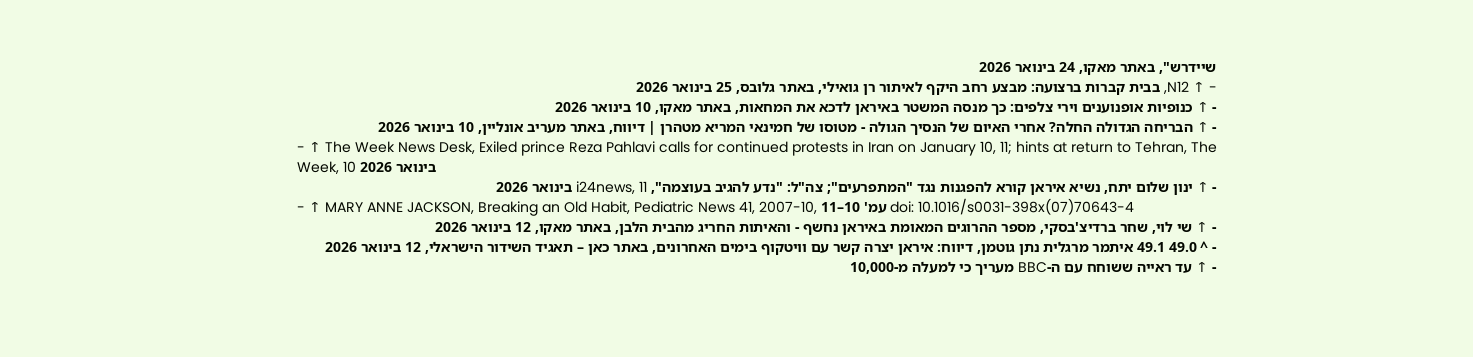שיידרש", באתר מאקו, 24 בינואר 2026
- ↑ N12, בבית קברות ברצועה: מבצע רחב היקף לאיתור רן גואילי, באתר גלובס, 25 בינואר 2026
- ↑ כנופיות אופנוענים וירי צלפים: כך מנסה המשטר באיראן לדכא את המחאות, באתר מאקו, 10 בינואר 2026
- ↑ הבריחה הגדולה החלה? אחרי האיום של הנסיך הגולה - מטוסו של חמינאי המריא מטהרן | דיווח, באתר מעריב אונליין, 10 בינואר 2026
- ↑ The Week News Desk, Exiled prince Reza Pahlavi calls for continued protests in Iran on January 10, 11; hints at return to Tehran, The Week, 10 בינואר 2026
- ↑ ינון שלום יתח, נשיא איראן קורא להפגנות נגד "המתפרעים"; צה"ל: "נדע להגיב בעוצמה", i24news, 11 בינואר 2026
- ↑ MARY ANNE JACKSON, Breaking an Old Habit, Pediatric News 41, 2007-10, עמ' 10–11 doi: 10.1016/s0031-398x(07)70643-4
- ↑ שי לוי, שחר ברדיצ'בסקי, מספר ההרוגים המאומת באיראן נחשף - והאיתות החריג מהבית הלבן, באתר מאקו, 12 בינואר 2026
- ^ 49.0 49.1 איתמר מרגלית נתן גוטמן, דיווח: איראן יצרה קשר עם וויטקוף בימים האחרונים, באתר כאן – תאגיד השידור הישראלי, 12 בינואר 2026
- ↑ עד ראייה ששוחח עם ה-BBC מעריך כי למעלה מ-10,000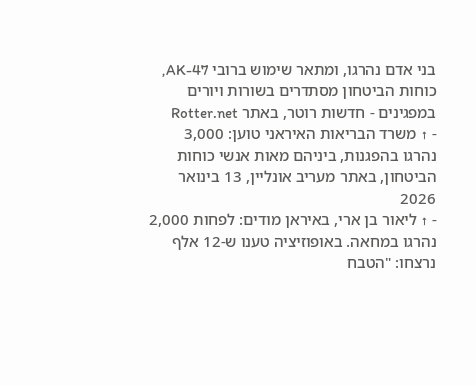בני אדם נהרגו, ומתאר שימוש ברובי AK-47, כוחות הביטחון מסתדרים בשורות ויורים במפגינים - חדשות רוטר, באתר Rotter.net
- ↑ משרד הבריאות האיראני טוען: 3,000 נהרגו בהפגנות, ביניהם מאות אנשי כוחות הביטחון, באתר מעריב אונליין, 13 בינואר 2026
- ↑ ליאור בן ארי, באיראן מודים: לפחות 2,000 נהרגו במחאה. באופוזיציה טענו ש-12 אלף נרצחו: "הטבח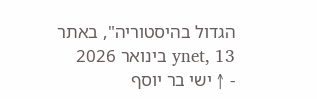הגדול בהיסטוריה", באתר ynet, 13 בינואר 2026
- ↑ ישי בר יוסף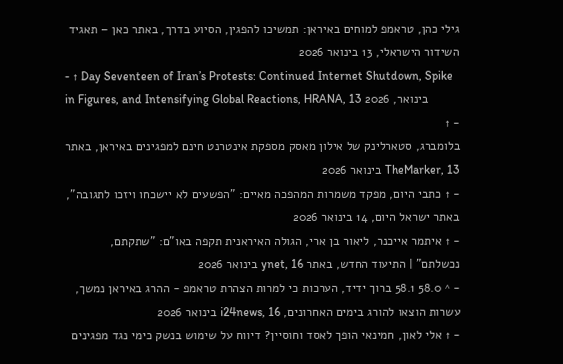גילי כהן, טראמפ למוחים באיראן: תמשיכו להפגין, הסיוע בדרך, באתר כאן – תאגיד השידור הישראלי, 13 בינואר 2026
- ↑ Day Seventeen of Iran’s Protests: Continued Internet Shutdown, Spike in Figures, and Intensifying Global Reactions, HRANA, 13 בינואר, 2026
- ↑
בלומברג, סטארלינק של אילון מאסק מספקת אינטרנט חינם למפגינים באיראן, באתר TheMarker, 13 בינואר 2026
- ↑ כתבי היום, מפקד משמרות המהפכה מאיים: "הפשעים לא יישכחו ויזכו לתגובה", באתר ישראל היום, 14 בינואר 2026
- ↑ איתמר אייכנר, ליאור בן ארי, הגולה האיראנית תקפה באו"ם: "שתקתם, נכשלתם" | התיעוד החדש, באתר ynet, 16 בינואר 2026
- ^ 58.0 58.1 ברוך ידיד, הערכות כי למרות הצהרת טראמפ - ההרג באיראן נמשך, עשרות הוצאו להורג בימים האחרונים, i24news, 16 בינואר 2026
- ↑ אלי לאון, חמינאי הופך לאסד וחוסיין? דיווח על שימוש בנשק כימי נגד מפגינים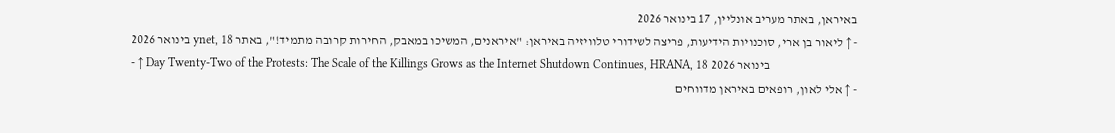באיראן, באתר מעריב אונליין, 17 בינואר 2026
- ↑ ליאור בן ארי, סוכנויות הידיעות, פריצה לשידורי טלוויזיה באיראן: "איראנים, המשיכו במאבק, החירות קרובה מתמיד!", באתר ynet, 18 בינואר 2026
- ↑ Day Twenty-Two of the Protests: The Scale of the Killings Grows as the Internet Shutdown Continues, HRANA, 18 בינואר 2026
- ↑ אלי לאון, רופאים באיראן מדווחים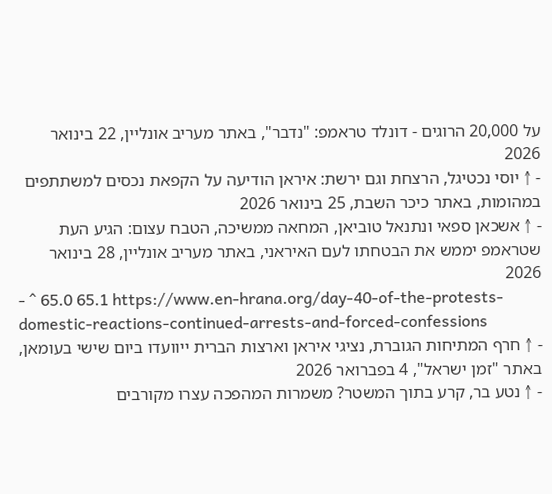על 20,000 הרוגים - דונלד טראמפ: "נדבר", באתר מעריב אונליין, 22 בינואר 2026
- ↑ יוסי נכטיגל, הרצחת וגם ירשת: איראן הודיעה על הקפאת נכסים למשתתפים במהומות, באתר כיכר השבת, 25 בינואר 2026
- ↑ אשכאן ספאי ונתנאל טוביאן, המחאה ממשיכה, הטבח עצום: הגיע העת שטראמפ יממש את הבטחתו לעם האיראני, באתר מעריב אונליין, 28 בינואר 2026
- ^ 65.0 65.1 https://www.en-hrana.org/day-40-of-the-protests-domestic-reactions-continued-arrests-and-forced-confessions
- ↑ חרף המתיחות הגוברת, נציגי איראן וארצות הברית ייוועדו ביום שישי בעומאן, באתר "זמן ישראל", 4 בפברואר 2026
- ↑ נטע בר, קרע בתוך המשטר? משמרות המהפכה עצרו מקורבים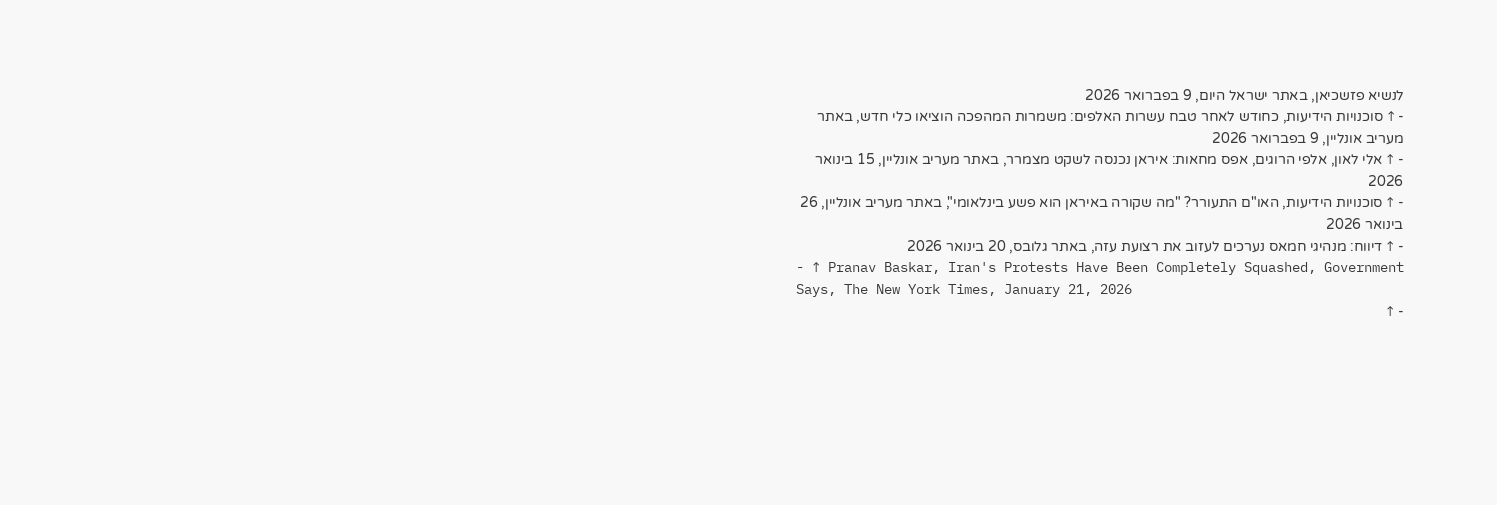לנשיא פזשכיאן, באתר ישראל היום, 9 בפברואר 2026
- ↑ סוכנויות הידיעות, כחודש לאחר טבח עשרות האלפים: משמרות המהפכה הוציאו כלי חדש, באתר מעריב אונליין, 9 בפברואר 2026
- ↑ אלי לאון, אלפי הרוגים, אפס מחאות: איראן נכנסה לשקט מצמרר, באתר מעריב אונליין, 15 בינואר 2026
- ↑ סוכנויות הידיעות, האו"ם התעורר? "מה שקורה באיראן הוא פשע בינלאומי", באתר מעריב אונליין, 26 בינואר 2026
- ↑ דיווח: מנהיגי חמאס נערכים לעזוב את רצועת עזה, באתר גלובס, 20 בינואר 2026
- ↑ Pranav Baskar, Iran's Protests Have Been Completely Squashed, Government Says, The New York Times, January 21, 2026
- ↑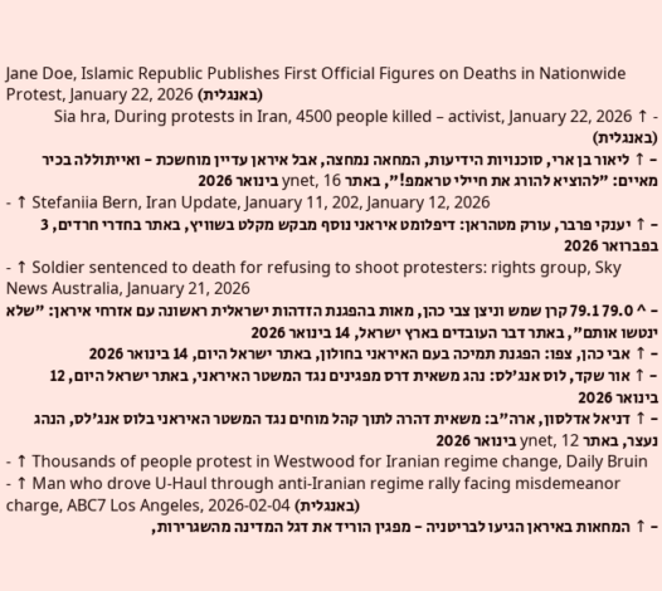Jane Doe, Islamic Republic Publishes First Official Figures on Deaths in Nationwide Protest, January 22, 2026 (באנגלית)
- ↑ Sia hra, During protests in Iran, 4500 people killed – activist, January 22, 2026 (באנגלית)
- ↑ ליאור בן ארי, סוכנויות הידיעות, המחאה נמחצה, אבל איראן עדיין מוחשכת - ואייתוללה בכיר מאיים: "להוציא להורג את חיילי טראמפ!", באתר ynet, 16 בינואר 2026
- ↑ Stefaniia Bern, Iran Update, January 11, 202, January 12, 2026
- ↑ יענקי פרבר, עורק מטהראן: דיפלומט איראני נוסף מבקש מקלט בשוויץ, באתר בחדרי חרדים, 3 בפברואר 2026
- ↑ Soldier sentenced to death for refusing to shoot protesters: rights group, Sky News Australia, January 21, 2026
- ^ 79.0 79.1 קרן שמש וניצן צבי כהן, מאות בהפגנת הזדהות ישראלית ראשונה עם אזרחי איראן: "שלא ינטשו אותם", באתר דבר העובדים בארץ ישראל, 14 בינואר 2026
- ↑ אבי כהן, צפו: הפגנת תמיכה בעם האיראני בחולון, באתר ישראל היום, 14 בינואר 2026
- ↑ אור שקד, לוס אנג'לס: נהג משאית דרס מפגינים נגד המשטר האיראני, באתר ישראל היום, 12 בינואר 2026
- ↑ דניאל אדלסון, ארה"ב: משאית דהרה לתוך קהל מוחים נגד המשטר האיראני בלוס אנג'לס, הנהג נעצר, באתר ynet, 12 בינואר 2026
- ↑ Thousands of people protest in Westwood for Iranian regime change, Daily Bruin
- ↑ Man who drove U-Haul through anti-Iranian regime rally facing misdemeanor charge, ABC7 Los Angeles, 2026-02-04 (באנגלית)
- ↑ המחאות באיראן הגיעו לבריטניה - מפגין הוריד את דגל המדינה מהשגרירות,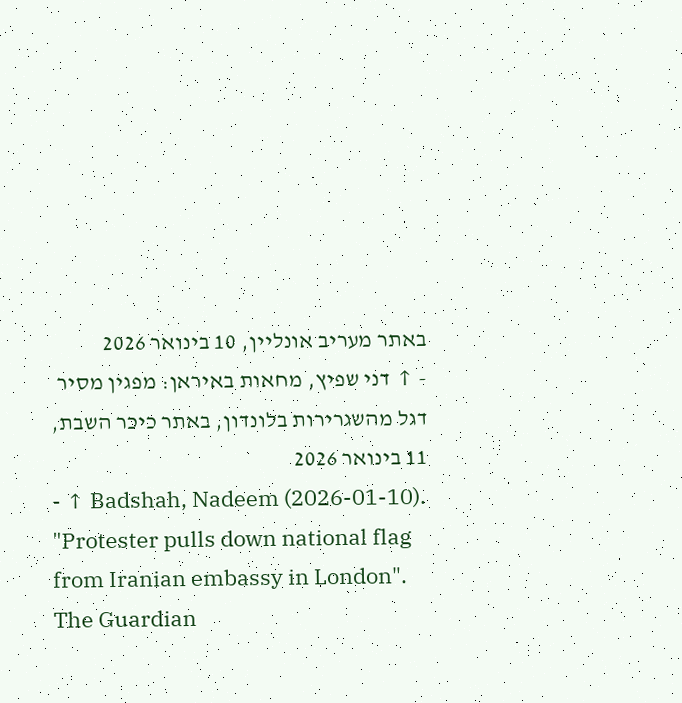באתר מעריב אונליין, 10 בינואר 2026
- ↑ דני שפיץ, מחאות באיראן: מפגין מסיר דגל מהשגרירות בלונדון, באתר כיכר השבת, 11 בינואר 2026
- ↑ Badshah, Nadeem (2026-01-10). "Protester pulls down national flag from Iranian embassy in London". The Guardian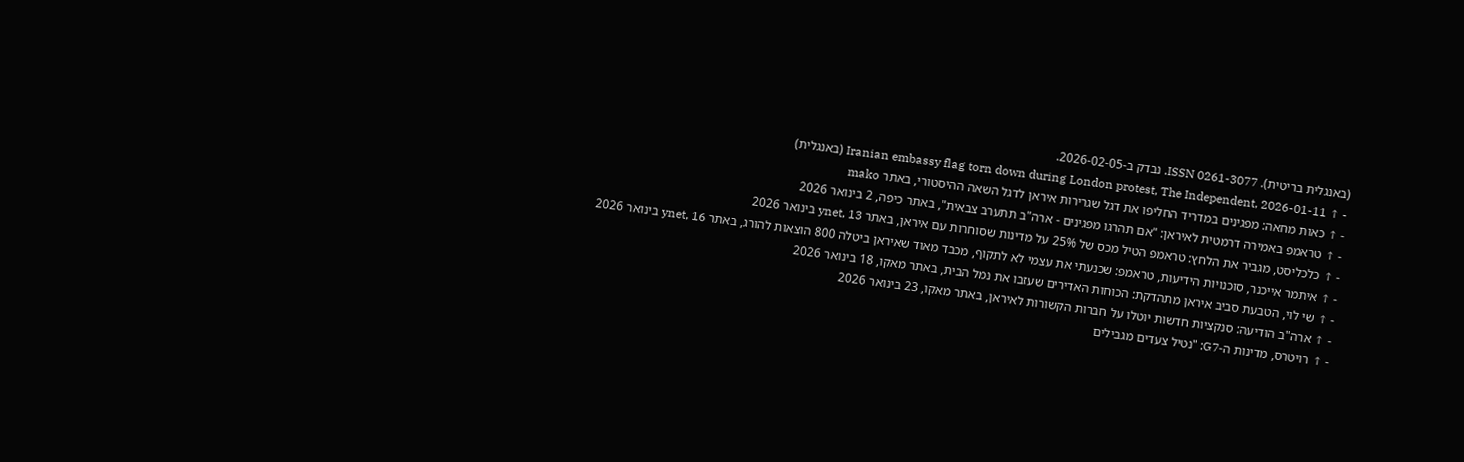(באנגלית בריטית). ISSN 0261-3077. נבדק ב-2026-02-05.
- ↑ Iranian embassy flag torn down during London protest, The Independent, 2026-01-11 (באנגלית)
- ↑ כאות מחאה: מפגינים במדריד החליפו את דגל שגרירות איראן לדגל השאה ההיסטורי, באתר mako
- ↑ טראמפ באמירה דרמטית לאיראן: "אם תהרגו מפגינים - ארה"ב תתערב צבאית", באתר כיפה, 2 בינואר 2026
- ↑ כלכליסט, מגביר את הלחץ: טראמפ הטיל מכס של 25% על מדינות שסוחרות עם איראן, באתר ynet, 13 בינואר 2026
- ↑ איתמר אייכנר, סוכנויות הידיעות, טראמפ: שכנעתי את עצמי לא לתקוף, מכבד מאוד שאיראן ביטלה 800 הוצאות להורג, באתר ynet, 16 בינואר 2026
- ↑ שי לוי, הטבעת סביב איראן מתהדקת: הכוחות האדירים שעזבו את נמל הבית, באתר מאקו, 18 בינואר 2026
- ↑ ארה"ב הודיעה: סנקציות חדשות יוטלו על חברות הקשורות לאיראן, באתר מאקו, 23 בינואר 2026
- ↑ רויטרס, מדינות ה-G7: "נטיל צעדים מגבילים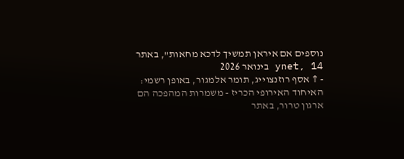נוספים אם איראן תמשיך לדכא מחאות", באתר ynet, 14 בינואר 2026
- ↑ אסף רוזנצוייג, תומר אלמגור, באופן רשמי: האיחוד האירופי הכריז - משמרות המהפכה הם ארגון טרור, באתר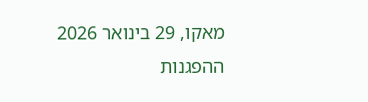מאקו, 29 בינואר 2026
ההפגנות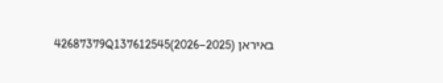באיראן (2025–2026)42687379Q137612545